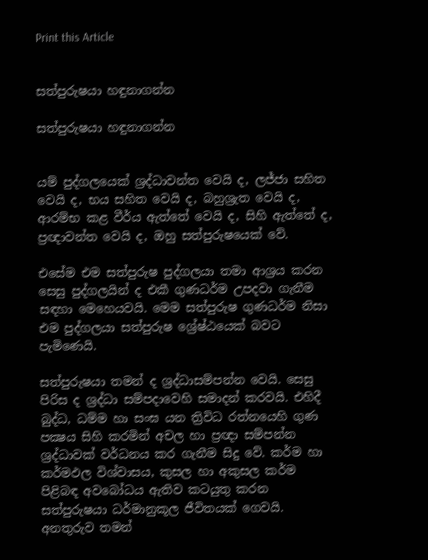Print this Article


සත්පුරුෂයා හඳුනාගන්න

සත්පුරුෂයා හඳුනාගන්න


යම් පුද්ගලයෙක් ශ්‍රද්ධාවන්ත වෙයි ද, ලජ්ජා සහිත වෙයි ද, භය සහිත වෙයි ද, බහුශ්‍රැත වෙයි ද, ආරම්භ කළ වීර්ය ඇත්තේ වෙයි ද, සිහි ඇත්තේ ද, ප්‍රඥාවන්ත වෙයි ද, ඔහු සත්පුරුෂයෙක් වේ.

එසේම එම සත්පුරුෂ පුද්ගලයා තමා ආශ්‍රය කරන සෙසු පුද්ගලයින් ද එකී ගුණධර්ම උපදවා ගැනීම සඳහා මෙහෙයවයි. මෙම සත්පුරුෂ ගුණධර්ම නිසා එම පුද්ගලයා සත්පුරුෂ ශ්‍රේෂ්ඨයෙක් බවට පැමිණෙයි.

සත්පුරුෂයා තමන් ද ශ්‍රද්ධාසම්පන්න වෙයි. සෙසු පිරිස ද ශ්‍රද්ධා සම්පදාවෙහි සමාදන් කරවයි. එහිදී බුද්ධ, ධම්ම හා සංඝ යන ත්‍රිවිධ රත්නයෙහි ගුණ පක්‍ෂය සිහි කරමින් අචල හා ප්‍රඥා සම්පන්න ශ්‍රද්ධාවක් වර්ධනය කර ගැනීම සිදු වේ. කර්ම හා කර්මඵල විශ්වාසය, කුසල හා අකුසල කර්ම පිළිබඳ අවබෝධය ඇතිව කටයුතු කරන සත්පුරුෂයා ධර්මානුකූල ජීවිතයක් ගෙවයි. අනතුරුව තමන්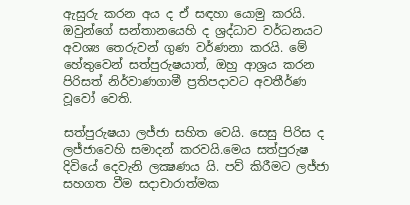ඇසුරු කරන අය ද ඒ සඳහා යොමු කරයි. ඔවුන්ගේ සන්තානයෙහි ද ශ්‍රද්ධාව වර්ධනයට අවශ්‍ය තෙරුවන් ගුණ වර්ණනා කරයි. මේ හේතුවෙන් සත්පුරුෂයාත්, ඔහු ආශ්‍රය කරන පිරිසත් නිර්වාණගාමී ප්‍රතිපදාවට අවතීර්ණ වූවෝ වෙති.

සත්පුරුෂයා ලජ්ජා සහිත වෙයි. සෙසු පිරිස ද ලජ්ජාවෙහි සමාදන් කරවයි.මෙය සත්පුරුෂ දිවියේ දෙවැනි ලක්‍ෂණය යි. පව් කිරීමට ලජ්ජා සහගත වීම සදාචාරාත්මක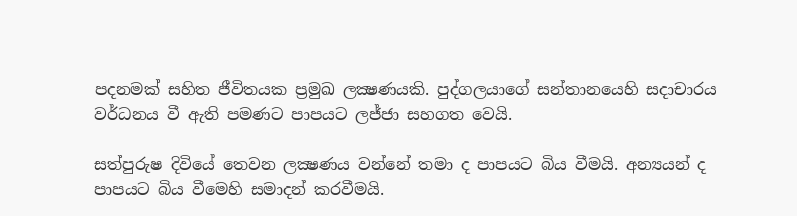පදනමක් සහිත ජීවිතයක ප්‍රමුඛ ලක්‍ෂණයකි. පුද්ගලයාගේ සන්තානයෙහි සදාචාරය වර්ධනය වී ඇති පමණට පාපයට ලජ්ජා සහගත වෙයි.

සත්පුරුෂ දිවියේ තෙවන ලක්‍ෂණය වන්නේ තමා ද පාපයට බිය වීමයි. අන්‍යයන් ද පාපයට බිය වීමෙහි සමාදන් කරවීමයි.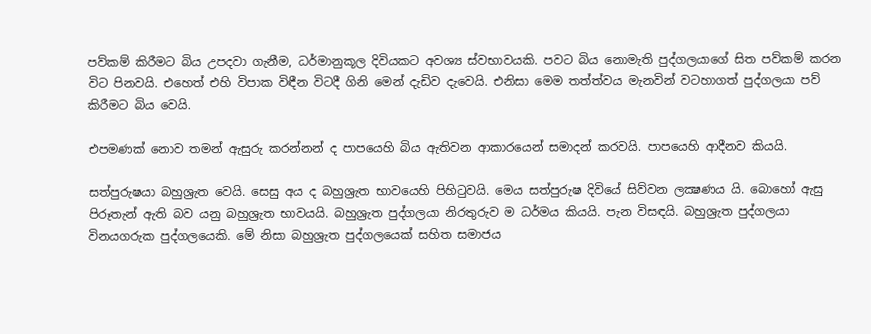පව්කම් කිරීමට බිය උපදවා ගැනීම, ධර්මානුකූල දිවියකට අවශ්‍ය ස්වභාවයකි. පවට බිය නොමැති පුද්ගලයාගේ සිත පව්කම් කරන විට පිනවයි. එහෙත් එහි විපාක විඳීන විටදී ගිනි මෙන් දැඩිව දැවෙයි. එනිසා මෙම තත්ත්වය මැනවින් වටහාගත් පුද්ගලයා පව් කිරීමට බිය වෙයි.

එපමණක් නොව තමන් ඇසුරු කරන්නන් ද පාපයෙහි බිය ඇතිවන ආකාරයෙන් සමාදන් කරවයි. පාපයෙහි ආදීනව කියයි.

සත්පුරුෂයා බහුශ්‍රැත වෙයි. සෙසු අය ද බහුශ්‍රැත භාවයෙහි පිහිටුවයි. මෙය සත්පුරුෂ දිවියේ සිව්වන ලක්‍ෂණය යි. බොහෝ ඇසු පිරූතැන් ඇති බව යනු බහුශ්‍රැත භාවයයි. බහුශ්‍රැත පුද්ගලයා නිරතුරුව ම ධර්මය කියයි. පැන විසඳයි. බහුශ්‍රැත පුද්ගලයා විනයගරුක පුද්ගලයෙකි. මේ නිසා බහුශ්‍රැත පුද්ගලයෙක් සහිත සමාජය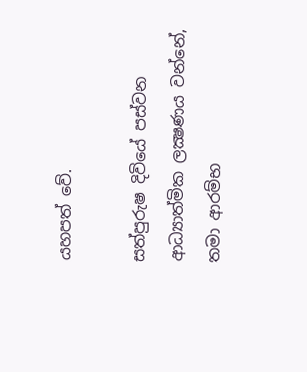යහපත් වේ.

සත්පුරුෂ දිවියේ පස්වන ආධ්‍යාත්මික ලක්‍ෂණය වන්නේ, තමා ආරම්භ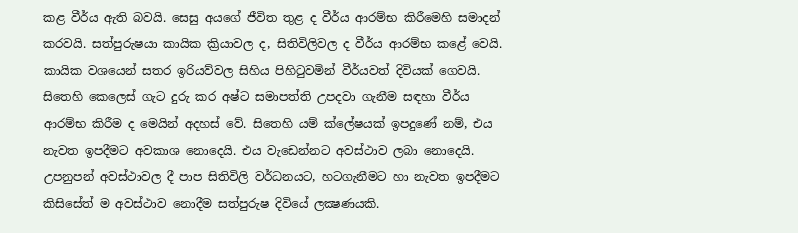කළ වීර්ය ඇති බවයි. සෙසු අයගේ ජීවිත තුළ ද වීර්ය ආරම්භ කිරීමෙහි සමාදන් කරවයි. සත්පුරුෂයා කායික ක්‍රියාවල ද, සිතිවිලිවල ද වීර්ය ආරම්භ කළේ වෙයි. කායික වශයෙන් සතර ඉරියව්වල සිහිය පිහිටුවමින් වීර්යවත් දිවියක් ගෙවයි. සිතෙහි කෙලෙස් ගැට දුරු කර අෂ්ට සමාපත්ති උපදවා ගැනීම සඳහා වීර්ය ආරම්භ කිරීම ද මෙයින් අදහස් වේ. සිතෙහි යම් ක්ලේෂයක් ඉපදුණේ නම්, එය නැවත ඉපදීමට අවකාශ නොදෙයි. එය වැඩෙන්නට අවස්ථාව ලබා නොදෙයි. උපනුපන් අවස්ථාවල දී පාප සිතිවිලි වර්ධනයට, හටගැනීමට හා නැවත ඉපදීමට කිසිසේත් ම අවස්ථාව නොදීම සත්පුරුෂ දිවියේ ලක්‍ෂණයකි.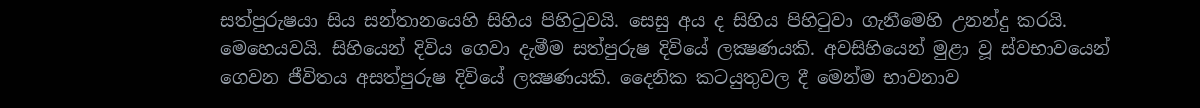සත්පුරුෂයා සිය සන්තානයෙහි සිහිය පිහිටුවයි. සෙසු අය ද සිහිය පිහිටුවා ගැනීමෙහි උනන්දු කරයි. මෙහෙයවයි. සිහියෙන් දිවිය ගෙවා දැමීම සත්පුරුෂ දිවියේ ලක්‍ෂණයකි. අවසිහියෙන් මුළා වූ ස්වභාවයෙන් ගෙවන ජීවිතය අසත්පුරුෂ දිවියේ ලක්‍ෂණයකි. දෛනික කටයුතුවල දී මෙන්ම භාවනාව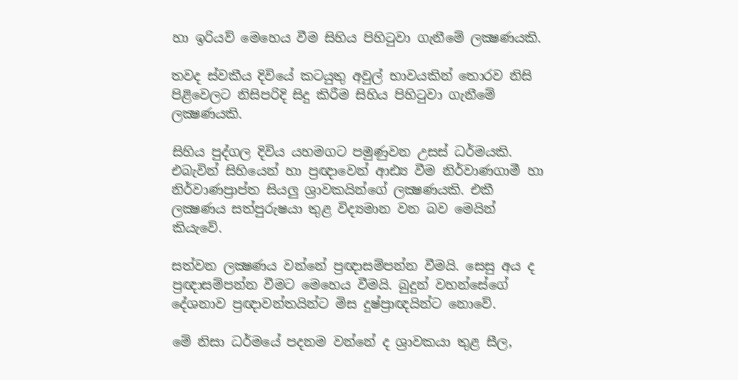හා ඉරියව් මෙහෙය වීම සිහිය පිහිටුවා ගැනීමේ ලක්‍ෂණයකි.

තවද ස්වකීය දිවියේ කටයුතු අවුල් භාවයකින් තොරව නිසි පිළිවෙලට නිසිපරිදි සිදු කිරීම සිහිය පිහිටුවා ගැනීමේ ලක්‍ෂණයකි.

සිහිය පුද්ගල දිවිය යහමගට පමුණුවන උසස් ධර්මයකි. එබැවින් සිහියෙන් හා ප්‍රඥාවෙන් ආඪ්‍ය වීම නිර්වාණගාමී හා නිර්වාණප්‍රාප්ත සියලු ශ්‍රාවකයින්ගේ ලක්‍ෂණයකි. එකී ලක්‍ෂණය සත්පුරුෂයා තුළ විද්‍යමාන වන බව මෙයින් කියැවේ.

සත්වන ලක්‍ෂණය වන්නේ ප්‍රඥාසම්පන්න වීමයි. සෙසු අය ද ප්‍රඥාසම්පන්න වීමට මෙහෙය වීමයි. බුදුන් වහන්සේගේ දේශනාව ප්‍රඥාවන්තයින්ට මිස දුෂ්ප්‍රාඥයින්ට නොවේ.

මේ නිසා ධර්මයේ පදනම වන්නේ ද ශ්‍රාවකයා තුළ සීල,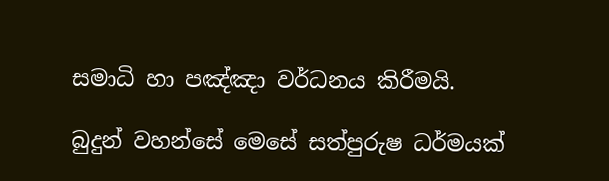සමාධි හා පඤ්ඤා වර්ධනය කිරීමයි.

බුදුන් වහන්සේ මෙසේ සත්පුරුෂ ධර්මයක්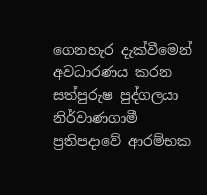ගෙනහැර දැක්වීමෙන් අවධාරණය කරන සත්පුරුෂ පුද්ගලයා නිර්වාණගාමී ප්‍රතිපදාවේ ආරම්භක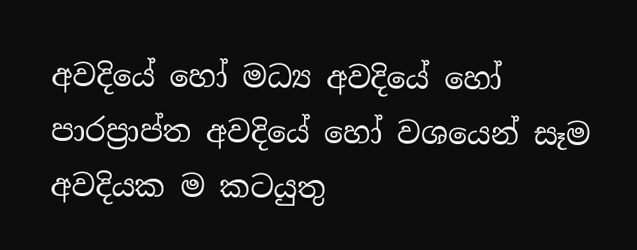අවදියේ හෝ මධ්‍ය අවදියේ හෝ පාරප්‍රාප්ත අවදියේ හෝ වශයෙන් සෑම අවදියක ම කටයුතු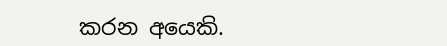කරන අයෙකි.